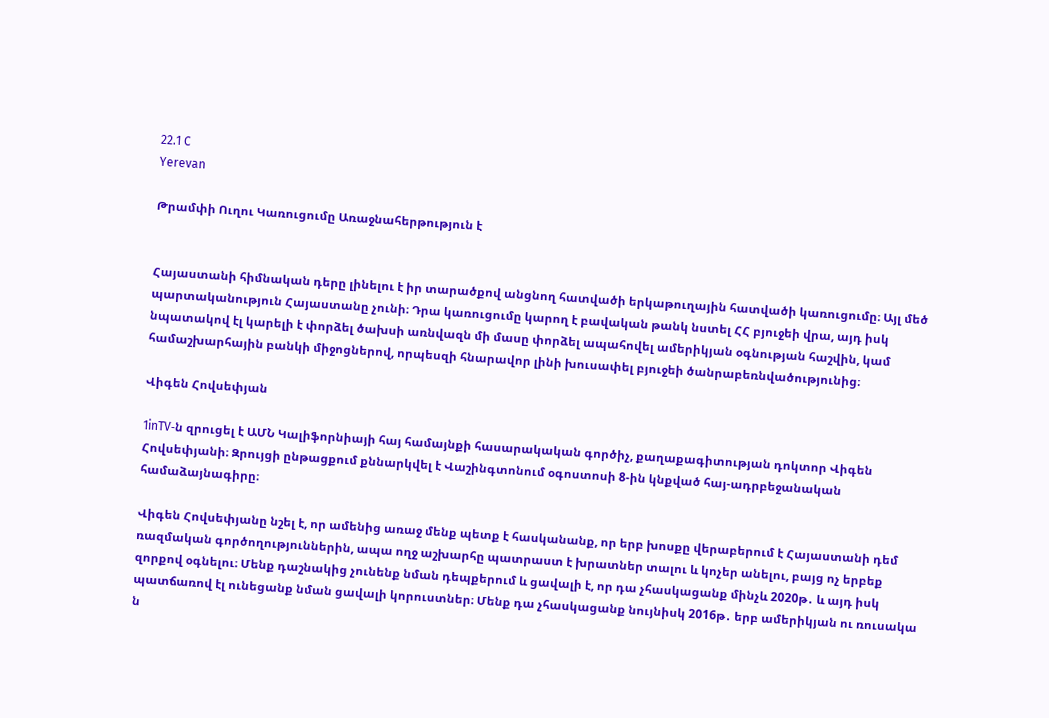22.1 C
Yerevan

Թրամփի Ուղու Կառուցումը Առաջնահերթություն է


Հայաստանի հիմնական դերը լինելու է իր տարածքով անցնող հատվածի երկաթուղային հատվածի կառուցումը։ Այլ մեծ պարտականություն Հայաստանը չունի։ Դրա կառուցումը կարող է բավական թանկ նստել ՀՀ բյուջեի վրա, այդ իսկ նպատակով էլ կարելի է փորձել ծախսի առնվազն մի մասը փորձել ապահովել ամերիկյան օգնության հաշվին, կամ համաշխարհային բանկի միջոցներով, որպեսզի հնարավոր լինի խուսափել բյուջեի ծանրաբեռնվածությունից։

Վիգեն Հովսեփյան

1inTV‑ն զրուցել է ԱՄՆ Կալիֆորնիայի հայ համայնքի հասարակական գործիչ, քաղաքագիտության դոկտոր Վիգեն Հովսեփյանի։ Զրույցի ընթացքում քննարկվել է Վաշինգտոնում օգոստոսի 8‑ին կնքված հայ-ադրբեջանական համաձայնագիրը։

Վիգեն Հովսեփյանը նշել է, որ ամենից առաջ մենք պետք է հասկանանք, որ երբ խոսքը վերաբերում է Հայաստանի դեմ ռազմական գործողություններին, ապա ողջ աշխարհը պատրաստ է խրատներ տալու և կոչեր անելու, բայց ոչ երբեք զորքով օգնելու։ Մենք դաշնակից չունենք նման դեպքերում և ցավալի է, որ դա չհասկացանք մինչև 2020թ․ և այդ իսկ պատճառով էլ ունեցանք նման ցավալի կորուստներ։ Մենք դա չհասկացանք նույնիսկ 2016թ․ երբ ամերիկյան ու ռուսակա ն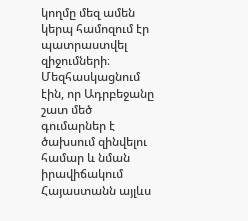կողմը մեզ ամեն կերպ համոզում էր պատրաստվել զիջումների։ Մեզհասկացնում էին, որ Ադրբեջանը շատ մեծ գումարներ է ծախսում զինվելու համար և նման իրավիճակում Հայաստանն այլևս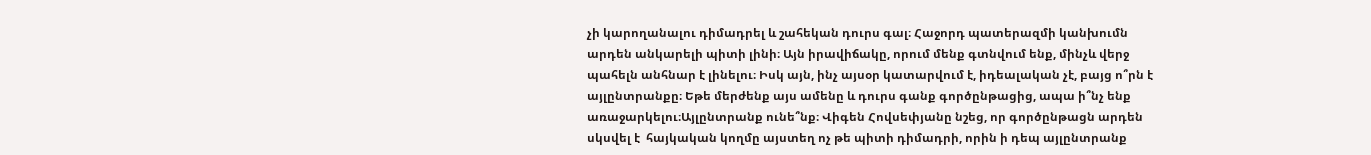չի կարողանալու դիմադրել և շահեկան դուրս գալ։ Հաջորդ պատերազմի կանխումն արդեն անկարելի պիտի լինի։ Այն իրավիճակը, որում մենք գտնվում ենք, մինչև վերջ պահելն անհնար է լինելու։ Իսկ այն, ինչ այսօր կատարվում է, իդեալական չէ, բայց ո՞րն է այլընտրանքը։ Եթե մերժենք այս ամենը և դուրս գանք գործընթացից, ապա ի՞նչ ենք առաջարկելու։Այլընտրանք ունե՞նք։ Վիգեն Հովսեփյանը նշեց, որ գործընթացն արդեն սկսվել է  հայկական կողմը այստեղ ոչ թե պիտի դիմադրի, որին ի դեպ այլընտրանք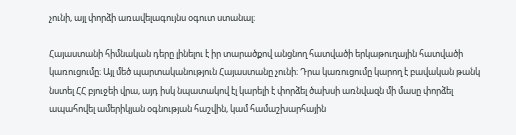չունի, այլ փորձի առավելագույնս օգուտ ստանալ։

Հայաստանի հիմնական դերը լինելու է իր տարածքով անցնող հատվածի երկաթուղային հատվածի կառուցումը։ Այլ մեծ պարտականություն Հայաստանը չունի։ Դրա կառուցումը կարող է բավական թանկ նստել ՀՀ բյուջեի վրա, այդ իսկ նպատակով էլ կարելի է փորձել ծախսի առնվազն մի մասը փորձել ապահովել ամերիկյան օգնության հաշվին, կամ համաշխարհային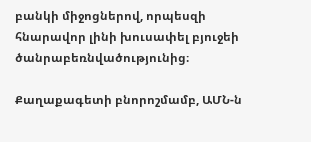բանկի միջոցներով, որպեսզի հնարավոր լինի խուսափել բյուջեի ծանրաբեռնվածությունից։

Քաղաքագետի բնորոշմամբ, ԱՄՆ‑ն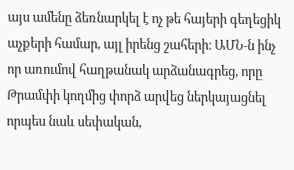այս ամենը ձեռնարկել է ոչ թե հայերի գեղեցիկ աչքերի համար, այլ իրենց շահերի։ ԱՄՆ‑ն ինչ որ առումով հաղթանակ արձանագրեց, որը Թրամփի կողմից փորձ արվեց ներկայացնել որպես նաև սեփական,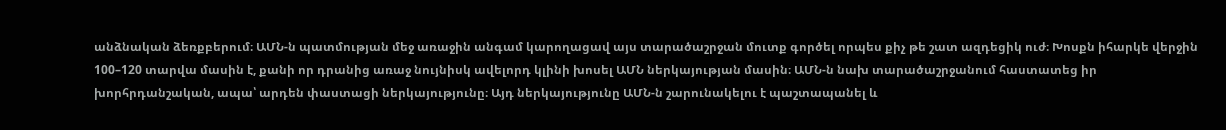անձնական ձեռքբերում։ ԱՄՆ‑ն պատմության մեջ առաջին անգամ կարողացավ այս տարածաշրջան մուտք գործել որպես քիչ թե շատ ազդեցիկ ուժ։ Խոսքն իհարկե վերջին 100–120 տարվա մասին է, քանի որ դրանից առաջ նույնիսկ ավելորդ կլինի խոսել ԱՄՆ ներկայության մասին։ ԱՄՆ‑ն նախ տարածաշրջանում հաստատեց իր խորհրդանշական, ապա՝ արդեն փաստացի ներկայությունը։ Այդ ներկայությունը ԱՄՆ‑ն շարունակելու է պաշտապանել և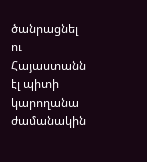ծանրացնել ու Հայաստանն էլ պիտի կարողանա ժամանակին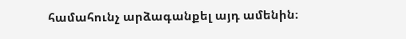համահունչ արձագանքել այդ ամենին։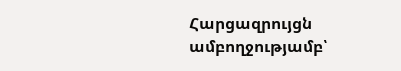Հարցազրույցն ամբողջությամբ՝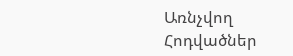Առնչվող Հոդվածներ